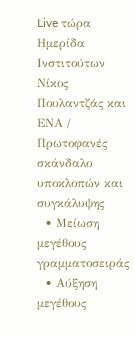Live τώρα
Ημερίδα Ινστιτούτων Νίκος Πουλαντζάς και ΕΝΑ / Πρωτοφανές σκάνδαλο υποκλοπών και συγκάλυψης
  • Μείωση μεγέθους γραμματοσειράς
  • Αύξηση μεγέθους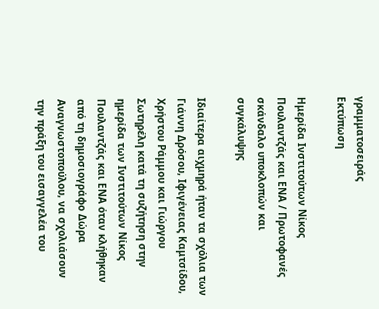γραμματοσειράς
Εκτύπωση

Ημερίδα Ινστιτούτων Νίκος Πουλαντζάς και ΕΝΑ / Πρωτοφανές σκάνδαλο υποκλοπών και συγκάλυψης

Ιδιαίτερα αιχμηρά ήταν τα σχόλια των Γιάννη Δρόσου, Ιφιγένειας Καμτσίδου, Χρήστου Ράμμου και Γιώργου Σωτηρέλη κατά τη συζήτηση στην ημερίδα των Ινστιτούτων Νίκος Πουλαντζάς και ΕΝΑ όταν κλήθηκαν από τη δημοσιογράφο Δώρα Αναγνωστοπούλου, να σχολιάσουν την πράξη του εισαγγελέα του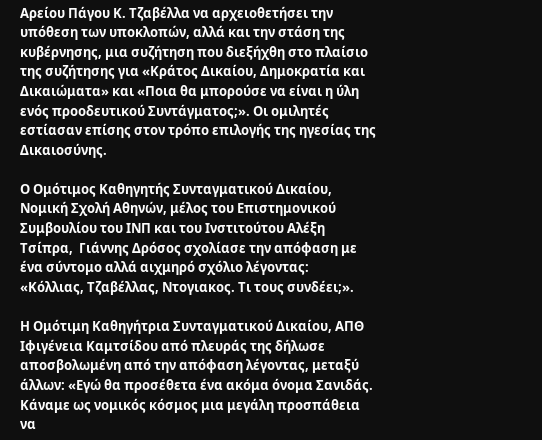Αρείου Πάγου Κ. Τζαβέλλα να αρχειοθετήσει την υπόθεση των υποκλοπών, αλλά και την στάση της κυβέρνησης, μια συζήτηση που διεξήχθη στο πλαίσιο της συζήτησης για «Κράτος Δικαίου, Δημοκρατία και Δικαιώματα» και «Ποια θα μπορούσε να είναι η ύλη ενός προοδευτικού Συντάγματος;». Οι ομιλητές εστίασαν επίσης στον τρόπο επιλογής της ηγεσίας της Δικαιοσύνης.

Ο Ομότιμος Καθηγητής Συνταγματικού Δικαίου, Νομική Σχολή Αθηνών, μέλος του Επιστημονικού Συμβουλίου του ΙΝΠ και του Ινστιτούτου Αλέξη Τσίπρα,  Γιάννης Δρόσος σχολίασε την απόφαση με ένα σύντομο αλλά αιχμηρό σχόλιο λέγοντας:  «Κόλλιας, Τζαβέλλας, Ντογιακος. Τι τους συνδέει;».

Η Ομότιμη Καθηγήτρια Συνταγματικού Δικαίου, ΑΠΘ Ιφιγένεια Καμτσίδου από πλευράς της δήλωσε αποσβολωμένη από την απόφαση λέγοντας, μεταξύ άλλων: «Εγώ θα προσέθετα ένα ακόμα όνομα Σανιδάς. Κάναμε ως νομικός κόσμος μια μεγάλη προσπάθεια να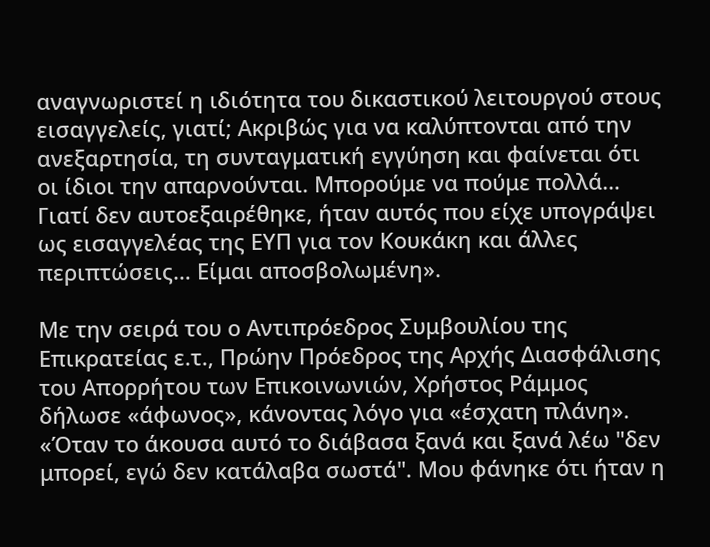αναγνωριστεί η ιδιότητα του δικαστικού λειτουργού στους εισαγγελείς, γιατί; Ακριβώς για να καλύπτονται από την ανεξαρτησία, τη συνταγματική εγγύηση και φαίνεται ότι οι ίδιοι την απαρνούνται. Μπορούμε να πούμε πολλά… Γιατί δεν αυτοεξαιρέθηκε, ήταν αυτός που είχε υπογράψει ως εισαγγελέας της ΕΥΠ για τον Κουκάκη και άλλες περιπτώσεις… Είμαι αποσβολωμένη».

Με την σειρά του ο Αντιπρόεδρος Συμβουλίου της Επικρατείας ε.τ., Πρώην Πρόεδρος της Αρχής Διασφάλισης του Απορρήτου των Επικοινωνιών, Χρήστος Ράμμος δήλωσε «άφωνος», κάνοντας λόγο για «έσχατη πλάνη». «Όταν το άκουσα αυτό το διάβασα ξανά και ξανά λέω "δεν μπορεί, εγώ δεν κατάλαβα σωστά". Μου φάνηκε ότι ήταν η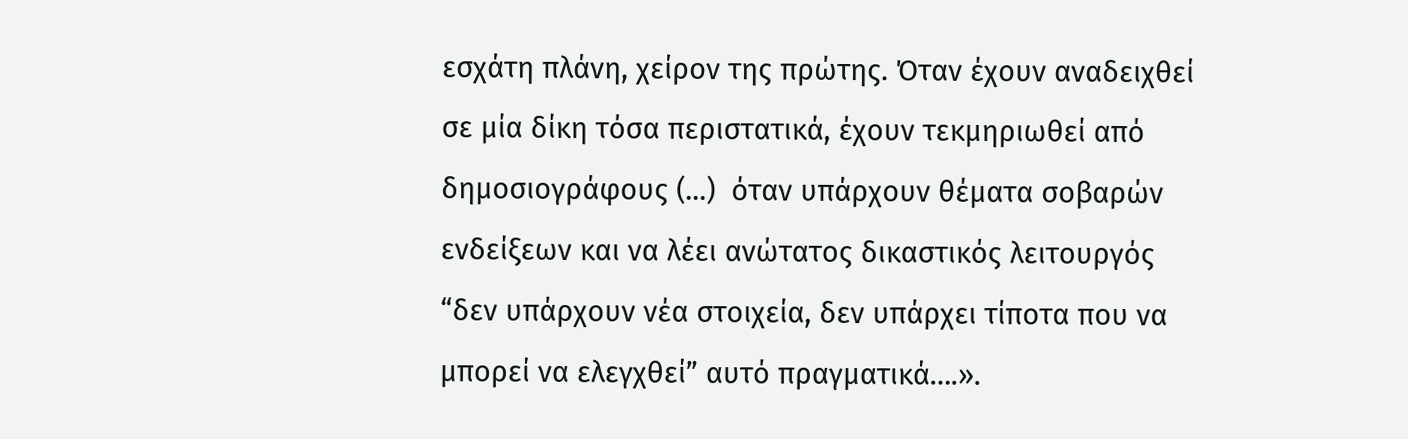εσχάτη πλάνη, χείρον της πρώτης. Όταν έχουν αναδειχθεί σε μία δίκη τόσα περιστατικά, έχουν τεκμηριωθεί από δημοσιογράφους (...)  όταν υπάρχουν θέματα σοβαρών ενδείξεων και να λέει ανώτατος δικαστικός λειτουργός “δεν υπάρχουν νέα στοιχεία, δεν υπάρχει τίποτα που να μπορεί να ελεγχθεί” αυτό πραγματικά….».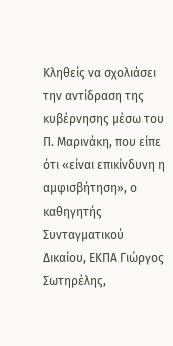Κληθείς να σχολιάσει την αντίδραση της κυβέρνησης μέσω του Π. Μαρινάκη, που είπε ότι «είναι επικίνδυνη η αμφισβήτηση», ο καθηγητής Συνταγματικού Δικαίου, ΕΚΠΑ Γιώργος Σωτηρέλης,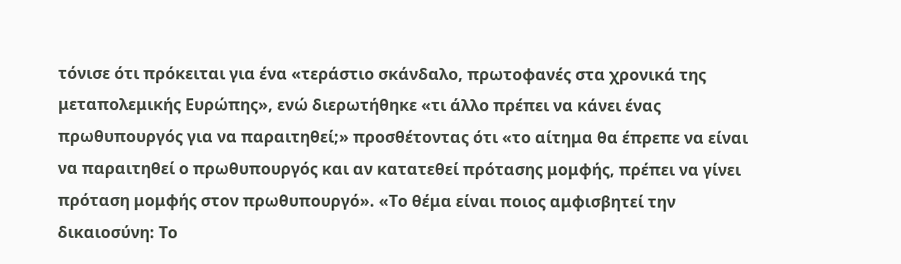τόνισε ότι πρόκειται για ένα «τεράστιο σκάνδαλο, πρωτοφανές στα χρονικά της μεταπολεμικής Ευρώπης», ενώ διερωτήθηκε «τι άλλο πρέπει να κάνει ένας πρωθυπουργός για να παραιτηθεί;» προσθέτοντας ότι «το αίτημα θα έπρεπε να είναι να παραιτηθεί ο πρωθυπουργός και αν κατατεθεί πρότασης μομφής, πρέπει να γίνει πρόταση μομφής στον πρωθυπουργό». «Το θέμα είναι ποιος αμφισβητεί την δικαιοσύνη: Το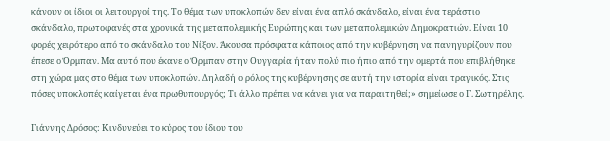κάνουν οι ίδιοι οι λειτουργοί της. Το θέμα των υποκλοπών δεν είναι ένα απλό σκάνδαλο, είναι ένα τεράστιο σκάνδαλο, πρωτοφανές στα χρονικά της μεταπολεμικής Ευρώπης και των μεταπολεμικών Δημοκρατιών. Είναι 10 φορές χειρότερο από το σκάνδαλο του Νίξον. Άκουσα πρόσφατα κάποιος από την κυβέρνηση να πανηγυρίζουν που έπεσε ο Όρμπαν. Μα αυτό που έκανε ο Όρμπαν στην Ουγγαρία ήταν πολύ πιο ήπιο από την ομερτά που επιβλήθηκε στη χώρα μας στο θέμα των υποκλοπών. Δηλαδή ο ρόλος της κυβέρνησης σε αυτή την ιστορία είναι τραγικός. Στις πόσες υποκλοπές καίγεται ένα πρωθυπουργός; Τι άλλο πρέπει να κάνει για να παραιτηθεί;» σημείωσε ο Γ. Σωτηρέλης.

Γιάννης Δρόσος: Κινδυνεύει το κύρος του ίδιου του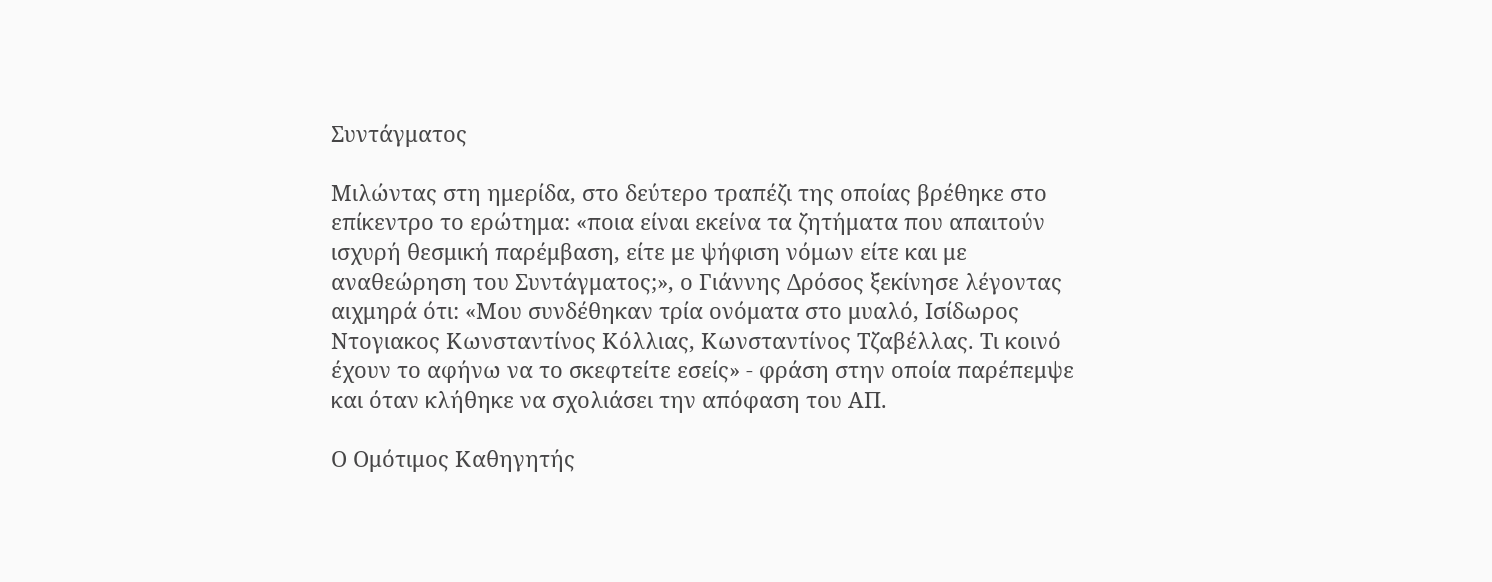Συντάγματος

Μιλώντας στη ημερίδα, στο δεύτερο τραπέζι της οποίας βρέθηκε στο επίκεντρο το ερώτημα: «ποια είναι εκείνα τα ζητήματα που απαιτούν ισχυρή θεσμική παρέμβαση, είτε με ψήφιση νόμων είτε και με αναθεώρηση του Συντάγματος;», ο Γιάννης Δρόσος ξεκίνησε λέγοντας αιχμηρά ότι: «Μου συνδέθηκαν τρία ονόματα στο μυαλό, Ισίδωρος Ντογιακος Κωνσταντίνος Κόλλιας, Κωνσταντίνος Τζαβέλλας. Τι κοινό έχουν το αφήνω να το σκεφτείτε εσείς» - φράση στην οποία παρέπεμψε και όταν κλήθηκε να σχολιάσει την απόφαση του ΑΠ.

Ο Ομότιμος Καθηγητής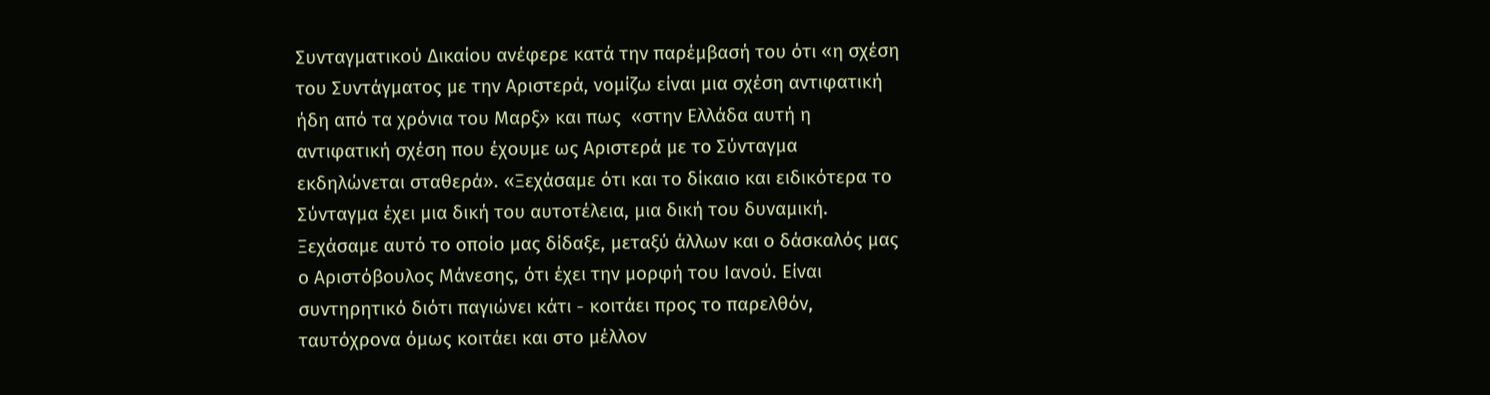Συνταγματικού Δικαίου ανέφερε κατά την παρέμβασή του ότι «η σχέση του Συντάγματος με την Αριστερά, νομίζω είναι μια σχέση αντιφατική ήδη από τα χρόνια του Μαρξ» και πως  «στην Ελλάδα αυτή η αντιφατική σχέση που έχουμε ως Αριστερά με το Σύνταγμα εκδηλώνεται σταθερά». «Ξεχάσαμε ότι και το δίκαιο και ειδικότερα το Σύνταγμα έχει μια δική του αυτοτέλεια, μια δική του δυναμική. Ξεχάσαμε αυτό το οποίο μας δίδαξε, μεταξύ άλλων και ο δάσκαλός μας ο Αριστόβουλος Μάνεσης, ότι έχει την μορφή του Ιανού. Είναι συντηρητικό διότι παγιώνει κάτι - κοιτάει προς το παρελθόν, ταυτόχρονα όμως κοιτάει και στο μέλλον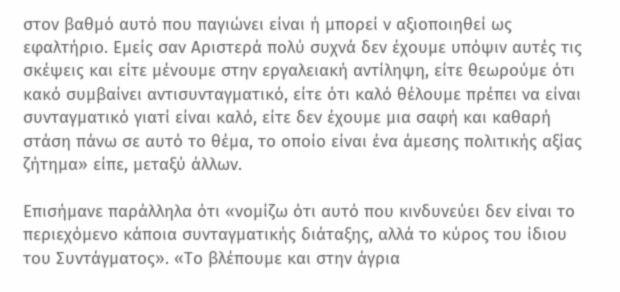στον βαθμό αυτό που παγιώνει είναι ή μπορεί ν αξιοποιηθεί ως εφαλτήριο. Εμείς σαν Αριστερά πολύ συχνά δεν έχουμε υπόψιν αυτές τις σκέψεις και είτε μένουμε στην εργαλειακή αντίληψη, είτε θεωρούμε ότι κακό συμβαίνει αντισυνταγματικό, είτε ότι καλό θέλουμε πρέπει να είναι συνταγματικό γιατί είναι καλό, είτε δεν έχουμε μια σαφή και καθαρή στάση πάνω σε αυτό το θέμα, το οποίο είναι ένα άμεσης πολιτικής αξίας ζήτημα» είπε, μεταξύ άλλων.

Επισήμανε παράλληλα ότι «νομίζω ότι αυτό που κινδυνεύει δεν είναι το περιεχόμενο κάποια συνταγματικής διάταξης, αλλά το κύρος του ίδιου του Συντάγματος». «Το βλέπουμε και στην άγρια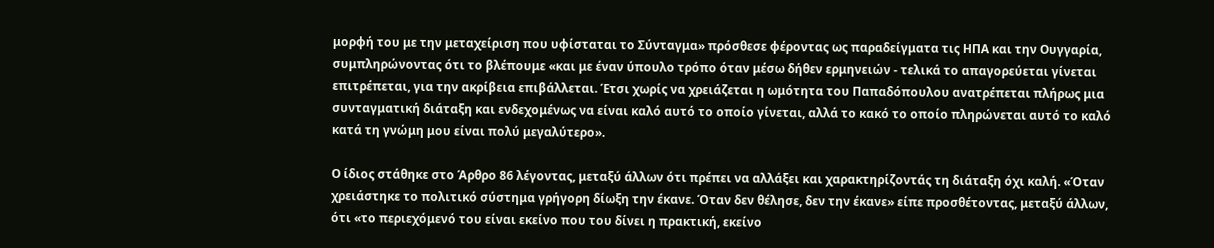μορφή του με την μεταχείριση που υφίσταται το Σύνταγμα» πρόσθεσε φέροντας ως παραδείγματα τις ΗΠΑ και την Ουγγαρία, συμπληρώνοντας ότι το βλέπουμε «και με έναν ύπουλο τρόπο όταν μέσω δήθεν ερμηνειών - τελικά το απαγορεύεται γίνεται επιτρέπεται, για την ακρίβεια επιβάλλεται. Έτσι χωρίς να χρειάζεται η ωμότητα του Παπαδόπουλου ανατρέπεται πλήρως μια συνταγματική διάταξη και ενδεχομένως να είναι καλό αυτό το οποίο γίνεται, αλλά το κακό το οποίο πληρώνεται αυτό το καλό κατά τη γνώμη μου είναι πολύ μεγαλύτερο».

Ο ίδιος στάθηκε στο Άρθρο 86 λέγοντας, μεταξύ άλλων ότι πρέπει να αλλάξει και χαρακτηρίζοντάς τη διάταξη όχι καλή. «Όταν χρειάστηκε το πολιτικό σύστημα γρήγορη δίωξη την έκανε. Όταν δεν θέλησε, δεν την έκανε» είπε προσθέτοντας, μεταξύ άλλων, ότι «το περιεχόμενό του είναι εκείνο που του δίνει η πρακτική, εκείνο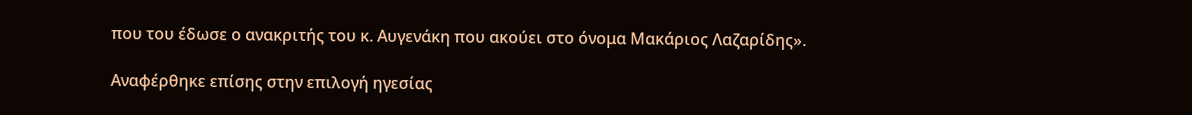που του έδωσε ο ανακριτής του κ. Αυγενάκη που ακούει στο όνομα Μακάριος Λαζαρίδης».

Αναφέρθηκε επίσης στην επιλογή ηγεσίας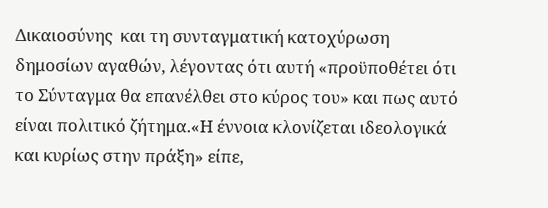Δικαιοσύνης  και τη συνταγματική κατοχύρωση δημοσίων αγαθών, λέγοντας ότι αυτή «προϋποθέτει ότι το Σύνταγμα θα επανέλθει στο κύρος του» και πως αυτό είναι πολιτικό ζήτημα.«Η έννοια κλονίζεται ιδεολογικά και κυρίως στην πράξη» είπε,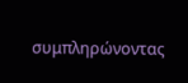συμπληρώνοντας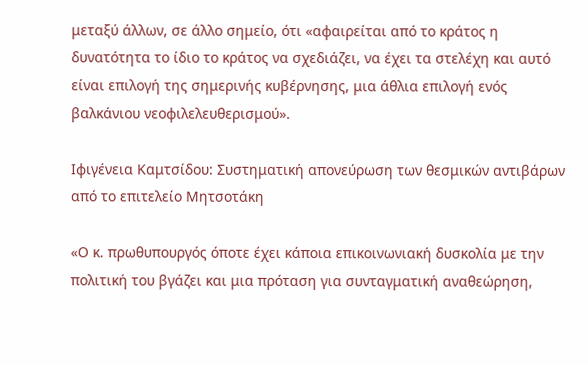μεταξύ άλλων, σε άλλο σημείο, ότι «αφαιρείται από το κράτος η δυνατότητα το ίδιο το κράτος να σχεδιάζει, να έχει τα στελέχη και αυτό είναι επιλογή της σημερινής κυβέρνησης, μια άθλια επιλογή ενός βαλκάνιου νεοφιλελευθερισμού».

Ιφιγένεια Καμτσίδου: Συστηματική απονεύρωση των θεσμικών αντιβάρων από το επιτελείο Μητσοτάκη

«Ο κ. πρωθυπουργός όποτε έχει κάποια επικοινωνιακή δυσκολία με την πολιτική του βγάζει και μια πρόταση για συνταγματική αναθεώρηση,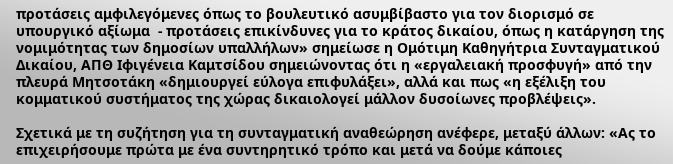προτάσεις αμφιλεγόμενες όπως το βουλευτικό ασυμβίβαστο για τον διορισμό σε υπουργικό αξίωμα  - προτάσεις επικίνδυνες για το κράτος δικαίου, όπως η κατάργηση της νομιμότητας των δημοσίων υπαλλήλων» σημείωσε η Ομότιμη Καθηγήτρια Συνταγματικού Δικαίου, ΑΠΘ Ιφιγένεια Καμτσίδου σημειώνοντας ότι η «εργαλειακή προσφυγή» από την πλευρά Μητσοτάκη «δημιουργεί εύλογα επιφυλάξει», αλλά και πως «η εξέλιξη του κομματικού συστήματος της χώρας δικαιολογεί μάλλον δυσοίωνες προβλέψεις».

Σχετικά με τη συζήτηση για τη συνταγματική αναθεώρηση ανέφερε, μεταξύ άλλων: «Ας το επιχειρήσουμε πρώτα με ένα συντηρητικό τρόπο και μετά να δούμε κάποιες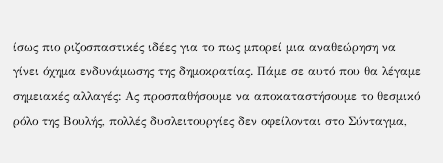ίσως πιο ριζοσπαστικές ιδέες για το πως μπορεί μια αναθεώρηση να γίνει όχημα ενδυνάμωσης της δημοκρατίας. Πάμε σε αυτό που θα λέγαμε σημειακές αλλαγές: Ας προσπαθήσουμε να αποκαταστήσουμε το θεσμικό ρόλο της Βουλής, πολλές δυσλειτουργίες δεν οφείλονται στο Σύνταγμα,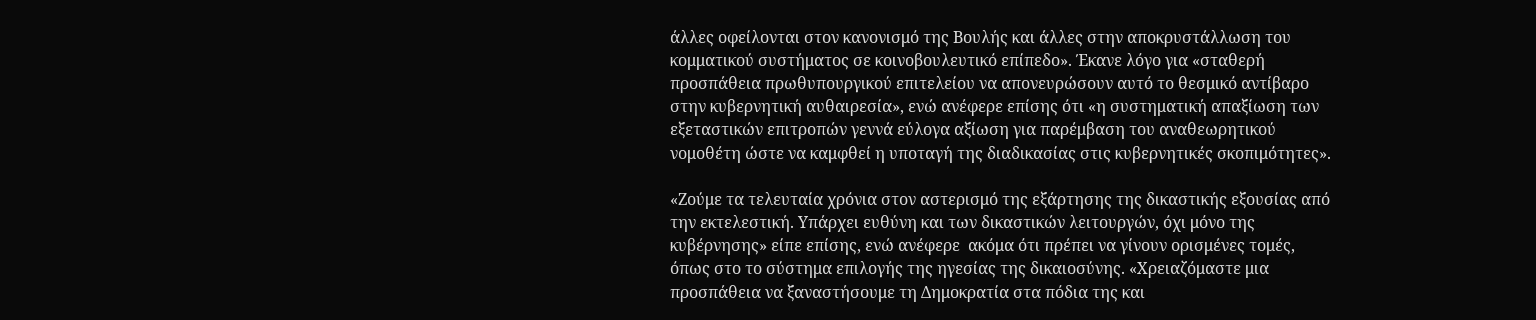άλλες οφείλονται στον κανονισμό της Βουλής και άλλες στην αποκρυστάλλωση του κομματικού συστήματος σε κοινοβουλευτικό επίπεδο». Έκανε λόγο για «σταθερή προσπάθεια πρωθυπουργικού επιτελείου να απονευρώσουν αυτό το θεσμικό αντίβαρο στην κυβερνητική αυθαιρεσία», ενώ ανέφερε επίσης ότι «η συστηματική απαξίωση των εξεταστικών επιτροπών γεννά εύλογα αξίωση για παρέμβαση του αναθεωρητικού νομοθέτη ώστε να καμφθεί η υποταγή της διαδικασίας στις κυβερνητικές σκοπιμότητες».

«Ζούμε τα τελευταία χρόνια στον αστερισμό της εξάρτησης της δικαστικής εξουσίας από την εκτελεστική. Υπάρχει ευθύνη και των δικαστικών λειτουργών, όχι μόνο της κυβέρνησης» είπε επίσης, ενώ ανέφερε  ακόμα ότι πρέπει να γίνουν ορισμένες τομές, όπως στο το σύστημα επιλογής της ηγεσίας της δικαιοσύνης. «Χρειαζόμαστε μια προσπάθεια να ξαναστήσουμε τη Δημοκρατία στα πόδια της και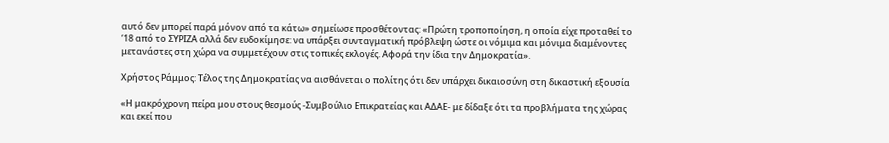αυτό δεν μπορεί παρά μόνον από τα κάτω» σημείωσε προσθέτοντας: «Πρώτη τροποποίηση, η οποία είχε προταθεί το ‘18 από το ΣΥΡΙΖΑ αλλά δεν ευδοκίμησε: να υπάρξει συνταγματική πρόβλεψη ώστε οι νόμιμα και μόνιμα διαμένοντες μετανάστες στη χώρα να συμμετέχουν στις τοπικές εκλογές. Αφορά την ίδια την Δημοκρατία».

Χρήστος Ράμμος: Τέλος της Δημοκρατίας να αισθάνεται ο πολίτης ότι δεν υπάρχει δικαιοσύνη στη δικαστική εξουσία

«Η μακρόχρονη πείρα μου στους θεσμούς -Συμβούλιο Επικρατείας και ΑΔΑΕ- με δίδαξε ότι τα προβλήματα της χώρας και εκεί που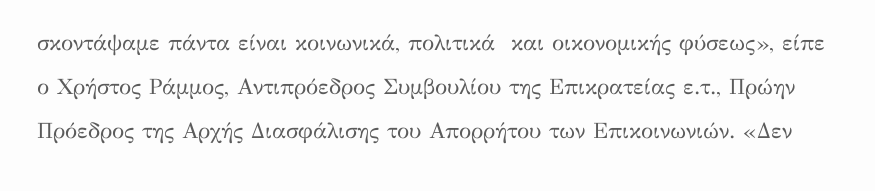σκοντάψαμε πάντα είναι κοινωνικά, πολιτικά  και οικονομικής φύσεως», είπε ο Χρήστος Ράμμος, Αντιπρόεδρος Συμβουλίου της Επικρατείας ε.τ., Πρώην Πρόεδρος της Αρχής Διασφάλισης του Απορρήτου των Επικοινωνιών. «Δεν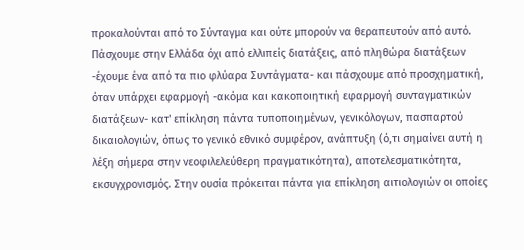προκαλούνται από το Σύνταγμα και ούτε μπορούν να θεραπευτούν από αυτό. Πάσχουμε στην Ελλάδα όχι από ελλιπείς διατάξεις, από πληθώρα διατάξεων -έχουμε ένα από τα πιο φλύαρα Συντάγματα- και πάσχουμε από προσχηματική, όταν υπάρχει εφαρμογή -ακόμα και κακοποιητική εφαρμογή συνταγματικών διατάξεων- κατ' επίκληση πάντα τυποποιημένων, γενικόλογων, πασπαρτού δικαιολογιών, όπως το γενικό εθνικό συμφέρον, ανάπτυξη (ό,τι σημαίνει αυτή η λέξη σήμερα στην νεοφιλελεύθερη πραγματικότητα), αποτελεσματικότητα, εκσυγχρονισμός. Στην ουσία πρόκειται πάντα για επίκληση αιτιολογιών οι οποίες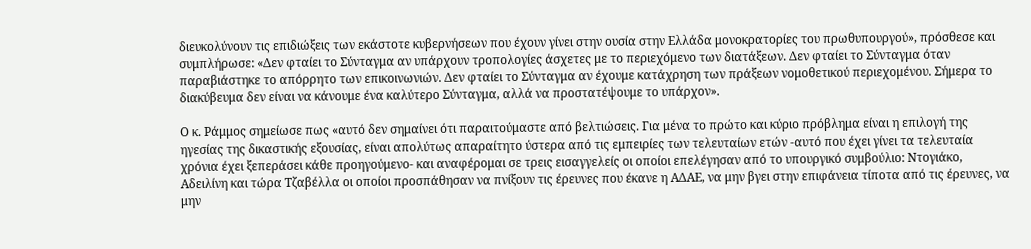διευκολύνουν τις επιδιώξεις των εκάστοτε κυβερνήσεων που έχουν γίνει στην ουσία στην Ελλάδα μονοκρατορίες του πρωθυπουργού», πρόσθεσε και συμπλήρωσε: «Δεν φταίει το Σύνταγμα αν υπάρχουν τροπολογίες άσχετες με το περιεχόμενο των διατάξεων. Δεν φταίει το Σύνταγμα όταν παραβιάστηκε το απόρρητο των επικοινωνιών. Δεν φταίει το Σύνταγμα αν έχουμε κατάχρηση των πράξεων νομοθετικού περιεχομένου. Σήμερα το διακύβευμα δεν είναι να κάνουμε ένα καλύτερο Σύνταγμα, αλλά να προστατέψουμε το υπάρχον».

Ο κ. Ράμμος σημείωσε πως «αυτό δεν σημαίνει ότι παραιτούμαστε από βελτιώσεις. Για μένα το πρώτο και κύριο πρόβλημα είναι η επιλογή της ηγεσίας της δικαστικής εξουσίας, είναι απολύτως απαραίτητο ύστερα από τις εμπειρίες των τελευταίων ετών -αυτό που έχει γίνει τα τελευταία χρόνια έχει ξεπεράσει κάθε προηγούμενο- και αναφέρομαι σε τρεις εισαγγελείς οι οποίοι επελέγησαν από το υπουργικό συμβούλιο: Ντογιάκο, Αδειλίνη και τώρα Τζαβέλλα οι οποίοι προσπάθησαν να πνίξουν τις έρευνες που έκανε η ΑΔΑΕ, να μην βγει στην επιφάνεια τίποτα από τις έρευνες, να μην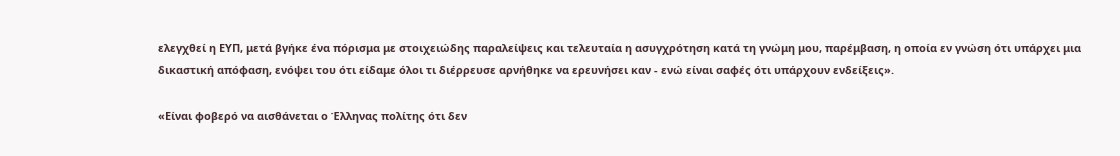ελεγχθεί η ΕΥΠ, μετά βγήκε ένα πόρισμα με στοιχειώδης παραλείψεις και τελευταία η ασυγχρότηση κατά τη γνώμη μου, παρέμβαση, η οποία εν γνώση ότι υπάρχει μια δικαστική απόφαση, ενόψει του ότι είδαμε όλοι τι διέρρευσε αρνήθηκε να ερευνήσει καν - ενώ είναι σαφές ότι υπάρχουν ενδείξεις».

«Είναι φοβερό να αισθάνεται ο Έλληνας πολίτης ότι δεν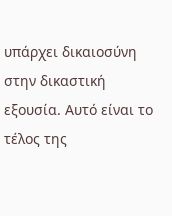υπάρχει δικαιοσύνη στην δικαστική εξουσία. Αυτό είναι το τέλος της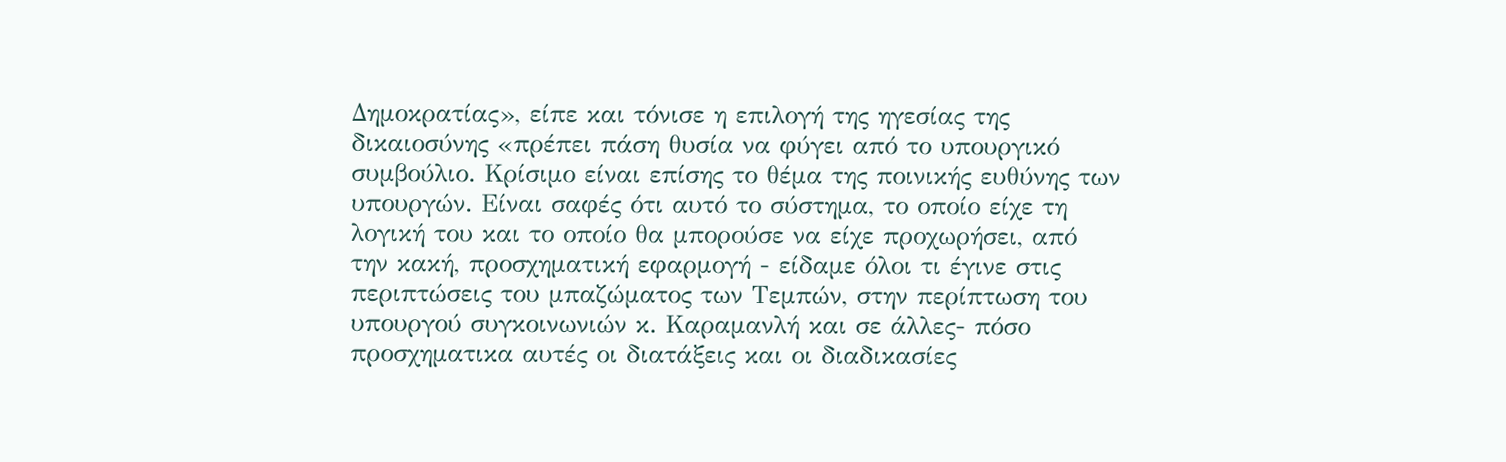Δημοκρατίας», είπε και τόνισε η επιλογή της ηγεσίας της δικαιοσύνης «πρέπει πάση θυσία να φύγει από το υπουργικό συμβούλιο. Κρίσιμο είναι επίσης το θέμα της ποινικής ευθύνης των υπουργών. Είναι σαφές ότι αυτό το σύστημα, το οποίο είχε τη λογική του και το οποίο θα μπορούσε να είχε προχωρήσει, από την κακή, προσχηματική εφαρμογή - είδαμε όλοι τι έγινε στις περιπτώσεις του μπαζώματος των Τεμπών, στην περίπτωση του υπουργού συγκοινωνιών κ. Καραμανλή και σε άλλες- πόσο προσχηματικα αυτές οι διατάξεις και οι διαδικασίες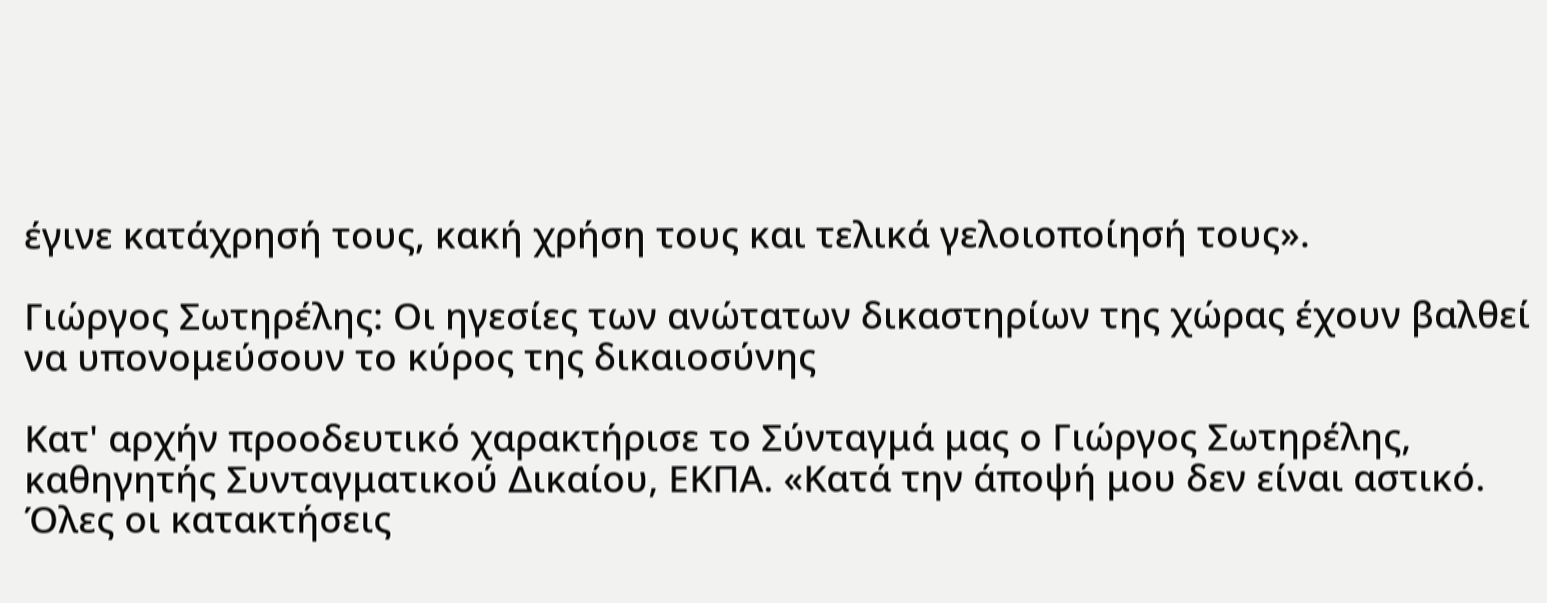έγινε κατάχρησή τους, κακή χρήση τους και τελικά γελοιοποίησή τους».

Γιώργος Σωτηρέλης: Οι ηγεσίες των ανώτατων δικαστηρίων της χώρας έχουν βαλθεί να υπονομεύσουν το κύρος της δικαιοσύνης

Κατ' αρχήν προοδευτικό χαρακτήρισε το Σύνταγμά μας ο Γιώργος Σωτηρέλης, καθηγητής Συνταγματικού Δικαίου, ΕΚΠΑ. «Κατά την άποψή μου δεν είναι αστικό. Όλες οι κατακτήσεις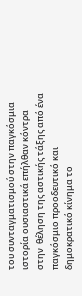του συνταγματισμού στην παγκόσμια ιστορία ουσιαστικά επήλθαν κόντρα στην  θέληση της αστικής τάξης από ένα παγκόσμιο προοδευτικό και δημοκρατικό κίνημα το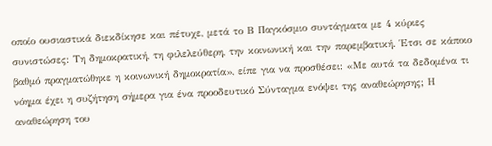οποίο ουσιαστικά διεκδίκησε και πέτυχε, μετά το Β Παγκόσμιο συντάγματα με 4 κύριες συνιστώσες: Τη δημοκρατική, τη φιλελεύθερη, την κοινωνική και την παρεμβατική. Έτσι σε κάποιο βαθμό πραγματώθηκε η κοινωνική δημοκρατία», είπε για να προσθέσει: «Με αυτά τα δεδομένα τι νόημα έχει η συζήτηση σήμερα για ένα προοδευτικό Σύνταγμα ενόψει της αναθεώρησης; Η αναθεώρηση του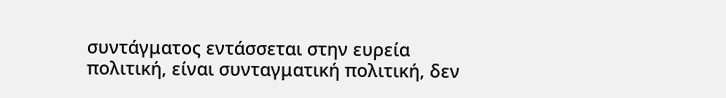συντάγματος εντάσσεται στην ευρεία πολιτική, είναι συνταγματική πολιτική, δεν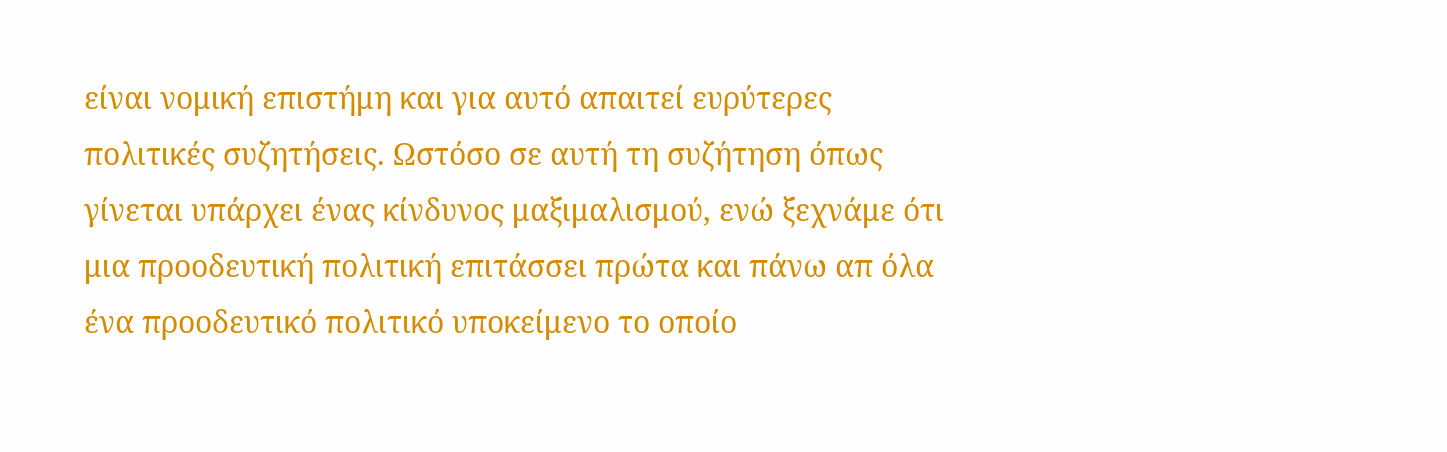είναι νομική επιστήμη και για αυτό απαιτεί ευρύτερες πολιτικές συζητήσεις. Ωστόσο σε αυτή τη συζήτηση όπως γίνεται υπάρχει ένας κίνδυνος μαξιμαλισμού, ενώ ξεχνάμε ότι μια προοδευτική πολιτική επιτάσσει πρώτα και πάνω απ όλα ένα προοδευτικό πολιτικό υποκείμενο το οποίο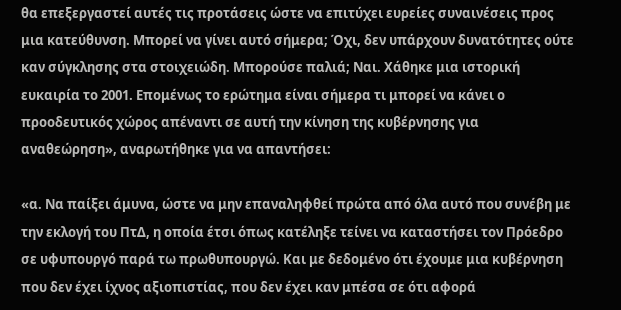θα επεξεργαστεί αυτές τις προτάσεις ώστε να επιτύχει ευρείες συναινέσεις προς μια κατεύθυνση. Μπορεί να γίνει αυτό σήμερα; Όχι, δεν υπάρχουν δυνατότητες ούτε καν σύγκλησης στα στοιχειώδη. Μπορούσε παλιά; Ναι. Χάθηκε μια ιστορική ευκαιρία το 2001. Επομένως το ερώτημα είναι σήμερα τι μπορεί να κάνει ο προοδευτικός χώρος απέναντι σε αυτή την κίνηση της κυβέρνησης για αναθεώρηση», αναρωτήθηκε για να απαντήσει:

«α. Να παίξει άμυνα, ώστε να μην επαναληφθεί πρώτα από όλα αυτό που συνέβη με την εκλογή του ΠτΔ, η οποία έτσι όπως κατέληξε τείνει να καταστήσει τον Πρόεδρο σε υφυπουργό παρά τω πρωθυπουργώ. Και με δεδομένο ότι έχουμε μια κυβέρνηση που δεν έχει ίχνος αξιοπιστίας, που δεν έχει καν μπέσα σε ότι αφορά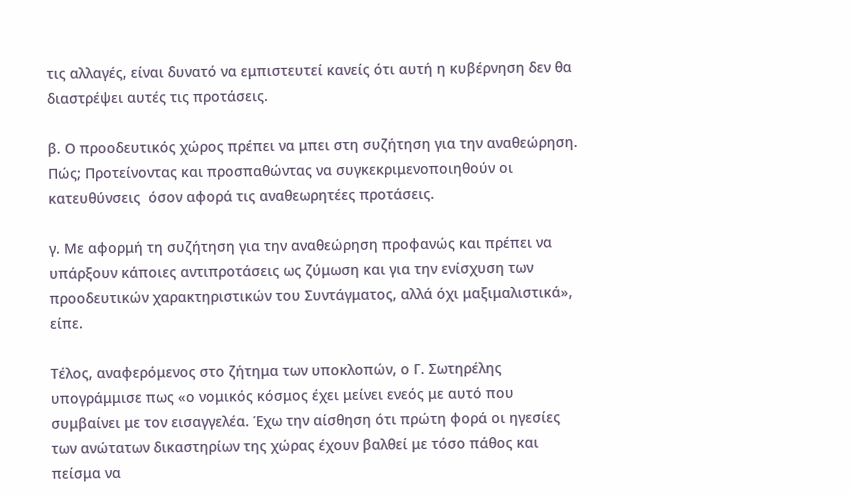τις αλλαγές, είναι δυνατό να εμπιστευτεί κανείς ότι αυτή η κυβέρνηση δεν θα διαστρέψει αυτές τις προτάσεις.

β. Ο προοδευτικός χώρος πρέπει να μπει στη συζήτηση για την αναθεώρηση. Πώς; Προτείνοντας και προσπαθώντας να συγκεκριμενοποιηθούν οι κατευθύνσεις  όσον αφορά τις αναθεωρητέες προτάσεις.

γ. Με αφορμή τη συζήτηση για την αναθεώρηση προφανώς και πρέπει να υπάρξουν κάποιες αντιπροτάσεις ως ζύμωση και για την ενίσχυση των προοδευτικών χαρακτηριστικών του Συντάγματος, αλλά όχι μαξιμαλιστικά», είπε.

Τέλος, αναφερόμενος στο ζήτημα των υποκλοπών, ο Γ. Σωτηρέλης υπογράμμισε πως «ο νομικός κόσμος έχει μείνει ενεός με αυτό που συμβαίνει με τον εισαγγελέα. Έχω την αίσθηση ότι πρώτη φορά οι ηγεσίες των ανώτατων δικαστηρίων της χώρας έχουν βαλθεί με τόσο πάθος και πείσμα να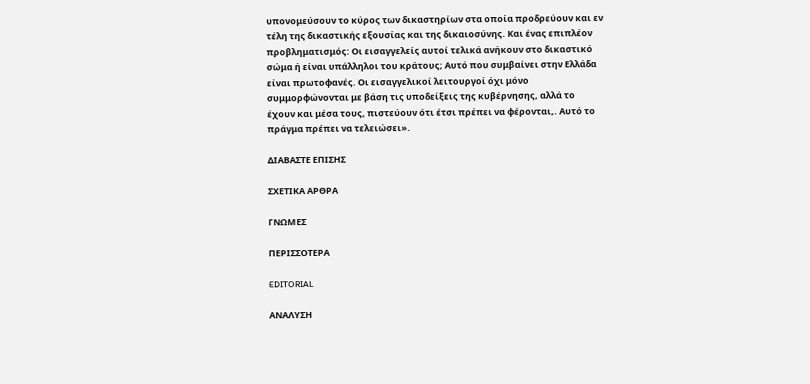υπονομεύσουν το κύρος των δικαστηρίων στα οποία προδρεύουν και εν τέλη της δικαστικής εξουσίας και της δικαιοσύνης. Και ένας επιπλέον προβληματισμός: Οι εισαγγελείς αυτοί τελικά ανήκουν στο δικαστικό σώμα ή είναι υπάλληλοι του κράτους; Αυτό που συμβαίνει στην Ελλάδα είναι πρωτοφανές. Οι εισαγγελικοί λειτουργοί όχι μόνο συμμορφώνονται με βάση τις υποδείξεις της κυβέρνησης, αλλά το έχουν και μέσα τους, πιστεύουν ότι έτσι πρέπει να φέρονται,. Αυτό το πράγμα πρέπει να τελειώσει».

ΔΙΑΒΑΣΤΕ ΕΠΙΣΗΣ

ΣΧΕΤΙΚΑ ΑΡΘΡΑ

ΓΝΩΜΕΣ

ΠΕΡΙΣΣΟΤΕΡΑ

EDITORIAL

ΑΝΑΛΥΣΗ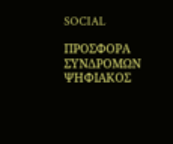SOCIAL

ΠΡΟΣΦΟΡΑ ΣΥΝΔΡΟΜΩΝ
ΨΗΦΙΑΚΟΣ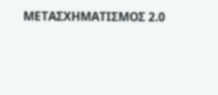ΜΕΤΑΣΧΗΜΑΤΙΣΜΟΣ 2.0